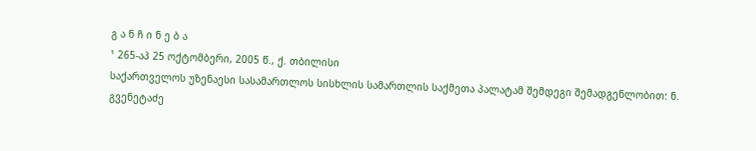გ ა ნ ჩ ი ნ ე ბ ა
¹ 265-აპ 25 ოქტომბერი, 2005 წ., ქ. თბილისი
საქართველოს უზენაესი სასამართლოს სისხლის სამართლის საქმეთა პალატამ შემდეგი შემადგენლობით: ნ. გვენეტაძე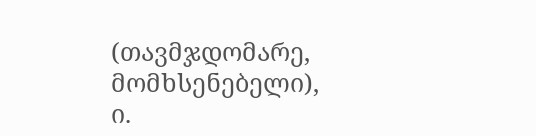(თავმჯდომარე, მომხსენებელი),
ი.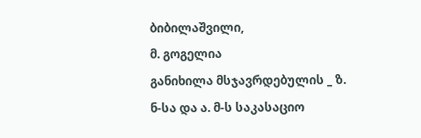ბიბილაშვილი,
მ. გოგელია
განიხილა მსჯავრდებულის _ ზ. ნ-სა და ა. მ-ს საკასაციო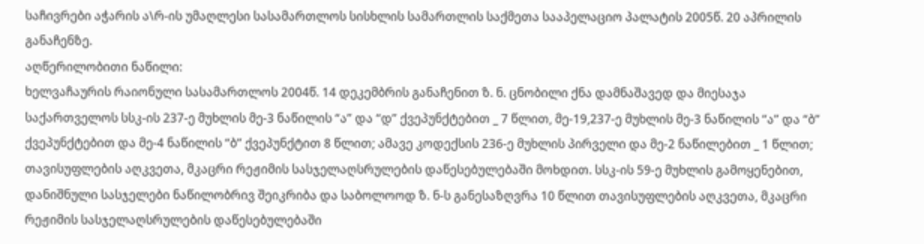საჩივრები აჭარის ა\რ-ის უმაღლესი სასამართლოს სისხლის სამართლის საქმეთა სააპელაციო პალატის 2005წ. 20 აპრილის განაჩენზე.
აღწერილობითი ნაწილი:
ხელვაჩაურის რაიონული სასამართლოს 2004წ. 14 დეკემბრის განაჩენით ზ. ნ. ცნობილი ქნა დამნაშავედ და მიესაჯა საქართველოს სსკ-ის 237-ე მუხლის მე-3 ნაწილის “ა” და “დ” ქვეპუნქტებით _ 7 წლით, მე-19,237-ე მუხლის მე-3 ნაწილის “ა” და “ბ” ქვეპუნქტებით და მე-4 ნაწილის “ბ” ქვეპუნქტით 8 წლით; ამავე კოდექსის 236-ე მუხლის პირველი და მე-2 ნაწილებით _ 1 წლით; თავისუფლების აღკვეთა, მკაცრი რეჟიმის სასჯელაღსრულების დაწესებულებაში მოხდით. სსკ-ის 59-ე მუხლის გამოყენებით, დანიშნული სასჯელები ნაწილობრივ შეიკრიბა და საბოლოოდ ზ. ნ-ს განესაზღვრა 10 წლით თავისუფლების აღკვეთა, მკაცრი რეჟიმის სასჯელაღსრულების დაწესებულებაში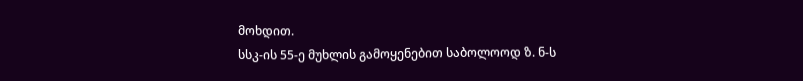მოხდით.
სსკ-ის 55-ე მუხლის გამოყენებით საბოლოოდ ზ. ნ-ს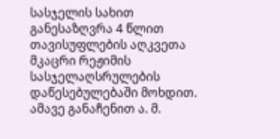სასჯელის სახით განესაზღვრა 4 წლით თავისუფლების აღკვეთა მკაცრი რეჟიმის სასჯელაღსრულების დაწესებულებაში მოხდით.
ამავე განაჩენით ა. მ.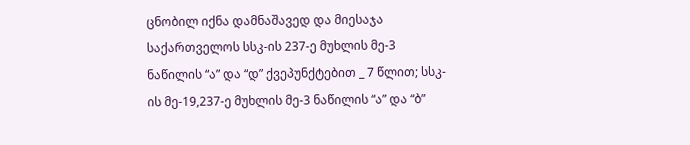ცნობილ იქნა დამნაშავედ და მიესაჯა საქართველოს სსკ-ის 237-ე მუხლის მე-3 ნაწილის “ა” და “დ” ქვეპუნქტებით _ 7 წლით; სსკ-ის მე-19,237-ე მუხლის მე-3 ნაწილის “ა” და “ბ”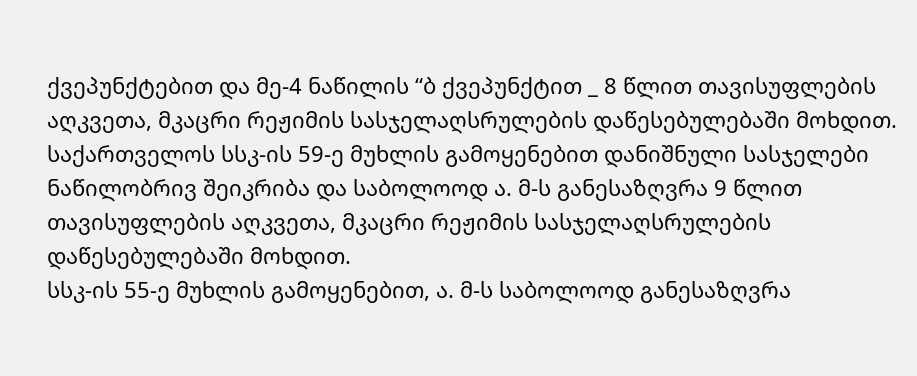ქვეპუნქტებით და მე-4 ნაწილის “ბ ქვეპუნქტით _ 8 წლით თავისუფლების აღკვეთა, მკაცრი რეჟიმის სასჯელაღსრულების დაწესებულებაში მოხდით.
საქართველოს სსკ-ის 59-ე მუხლის გამოყენებით დანიშნული სასჯელები ნაწილობრივ შეიკრიბა და საბოლოოდ ა. მ-ს განესაზღვრა 9 წლით თავისუფლების აღკვეთა, მკაცრი რეჟიმის სასჯელაღსრულების დაწესებულებაში მოხდით.
სსკ-ის 55-ე მუხლის გამოყენებით, ა. მ-ს საბოლოოდ განესაზღვრა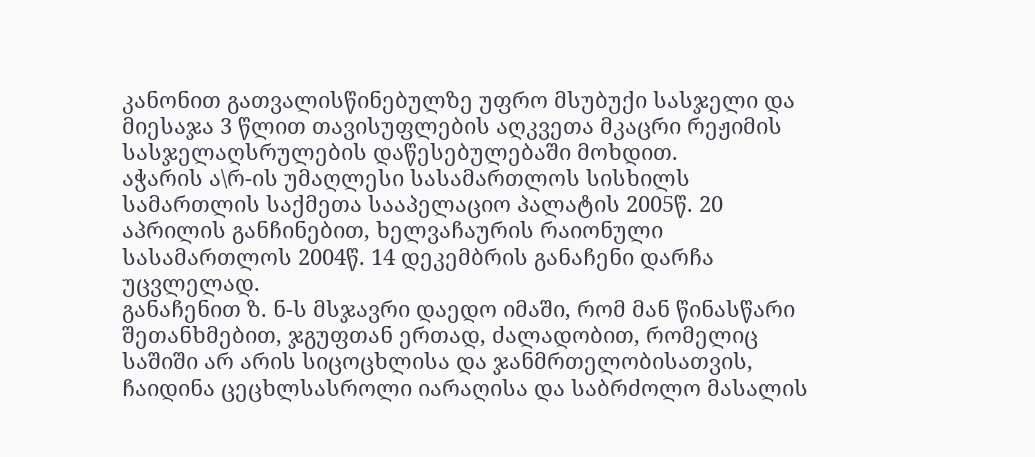კანონით გათვალისწინებულზე უფრო მსუბუქი სასჯელი და მიესაჯა 3 წლით თავისუფლების აღკვეთა მკაცრი რეჟიმის სასჯელაღსრულების დაწესებულებაში მოხდით.
აჭარის ა\რ-ის უმაღლესი სასამართლოს სისხილს სამართლის საქმეთა სააპელაციო პალატის 2005წ. 20 აპრილის განჩინებით, ხელვაჩაურის რაიონული სასამართლოს 2004წ. 14 დეკემბრის განაჩენი დარჩა უცვლელად.
განაჩენით ზ. ნ-ს მსჯავრი დაედო იმაში, რომ მან წინასწარი შეთანხმებით, ჯგუფთან ერთად, ძალადობით, რომელიც საშიში არ არის სიცოცხლისა და ჯანმრთელობისათვის, ჩაიდინა ცეცხლსასროლი იარაღისა და საბრძოლო მასალის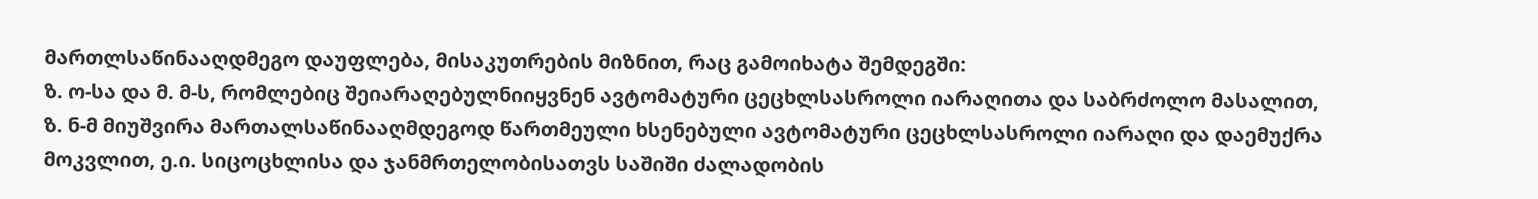მართლსაწინააღდმეგო დაუფლება, მისაკუთრების მიზნით, რაც გამოიხატა შემდეგში:
ზ. ო-სა და მ. მ-ს, რომლებიც შეიარაღებულნიიყვნენ ავტომატური ცეცხლსასროლი იარაღითა და საბრძოლო მასალით, ზ. ნ-მ მიუშვირა მართალსაწინააღმდეგოდ წართმეული ხსენებული ავტომატური ცეცხლსასროლი იარაღი და დაემუქრა მოკვლით, ე.ი. სიცოცხლისა და ჯანმრთელობისათვს საშიში ძალადობის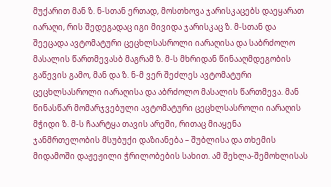მუქარით მან ზ. ნ-სთან ერთად, მოსთხოვა ჯარისკაცებს დაეყარათ იარაღი, რის შედეგადაც იგი მივიდა ჯარისკაც ზ. მ-სთან და შეეცადა ავტომატური ცეცხლსასროლი იარაღისა და საბრძოლო მასალის წართმევასბ მაგრამ ზ. მ-ს მხრიდან წინააღმდეგობის გაწევის გამო, მან და ზ. ნ-მ ვერ შეძლეს ავტომატური ცეცხლსასროლი იარაღისა და აბრძოლო მასალის წართმევა. მან წინასწარ მომარჯვებული ავტომატური ცეცხლსასროლი იარაღის მჭიდი ზ. მ-ს ჩაარტყა თავის არეში, რითაც მიაყენა ჯანმრთელობის მსუბუქი დაზიანება – შუბლისა და თხემის მიდამოში დაჟეჟილი ჭრილობების სახით. ამ შეხლა-შემოხლისას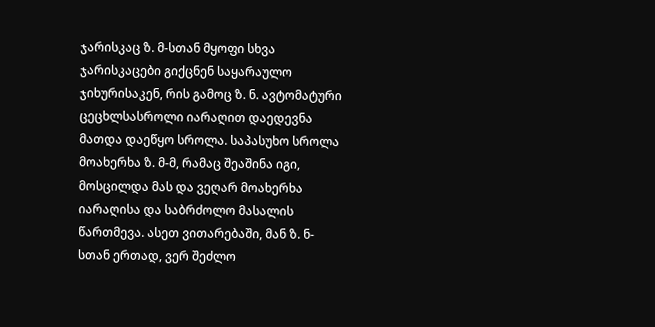ჯარისკაც ზ. მ-სთან მყოფი სხვა ჯარისკაცები გიქცნენ საყარაულო ჯიხურისაკენ, რის გამოც ზ. ნ. ავტომატური ცეცხლსასროლი იარაღით დაედევნა მათდა დაეწყო სროლა. საპასუხო სროლა მოახერხა ზ. მ-მ, რამაც შეაშინა იგი, მოსცილდა მას და ვეღარ მოახერხა იარაღისა და საბრძოლო მასალის წართმევა. ასეთ ვითარებაში, მან ზ. ნ-სთან ერთად, ვერ შეძლო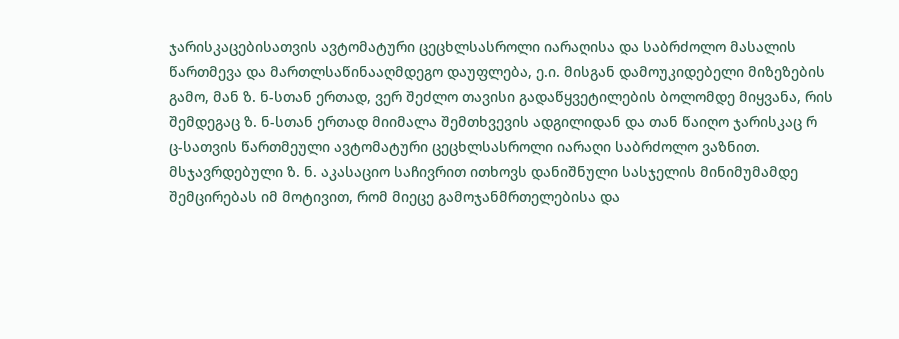ჯარისკაცებისათვის ავტომატური ცეცხლსასროლი იარაღისა და საბრძოლო მასალის წართმევა და მართლსაწინააღმდეგო დაუფლება, ე.ი. მისგან დამოუკიდებელი მიზეზების გამო, მან ზ. ნ-სთან ერთად, ვერ შეძლო თავისი გადაწყვეტილების ბოლომდე მიყვანა, რის შემდეგაც ზ. ნ-სთან ერთად მიიმალა შემთხვევის ადგილიდან და თან წაიღო ჯარისკაც რ ც-სათვის წართმეული ავტომატური ცეცხლსასროლი იარაღი საბრძოლო ვაზნით.
მსჯავრდებული ზ. ნ. აკასაციო საჩივრით ითხოვს დანიშნული სასჯელის მინიმუმამდე შემცირებას იმ მოტივით, რომ მიეცე გამოჯანმრთელებისა და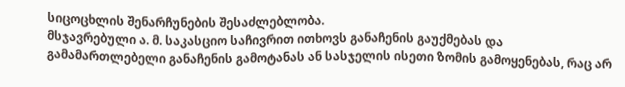სიცოცხლის შენარჩუნების შესაძლებლობა.
მსჯავრებული ა. მ. საკასციო საჩივრით ითხოვს განაჩენის გაუქმებას და გამამართლებელი განაჩენის გამოტანას ან სასჯელის ისეთი ზომის გამოყენებას, რაც არ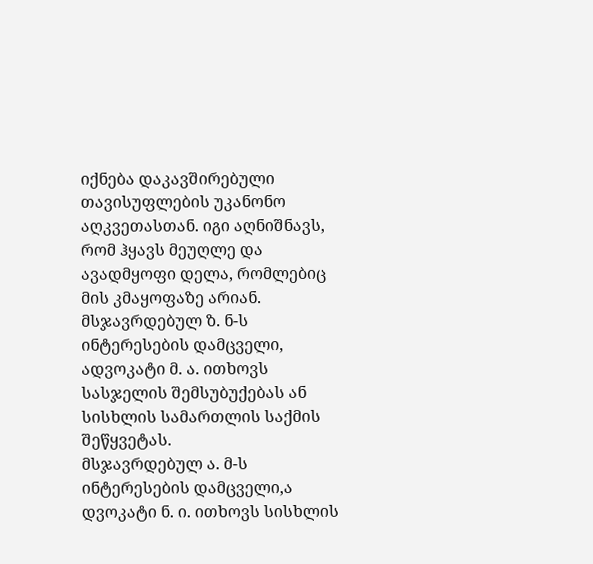იქნება დაკავშირებული თავისუფლების უკანონო აღკვეთასთან. იგი აღნიშნავს, რომ ჰყავს მეუღლე და ავადმყოფი დელა, რომლებიც მის კმაყოფაზე არიან.
მსჯავრდებულ ზ. ნ-ს ინტერესების დამცველი, ადვოკატი მ. ა. ითხოვს სასჯელის შემსუბუქებას ან სისხლის სამართლის საქმის შეწყვეტას.
მსჯავრდებულ ა. მ-ს ინტერესების დამცველი,ა დვოკატი ნ. ი. ითხოვს სისხლის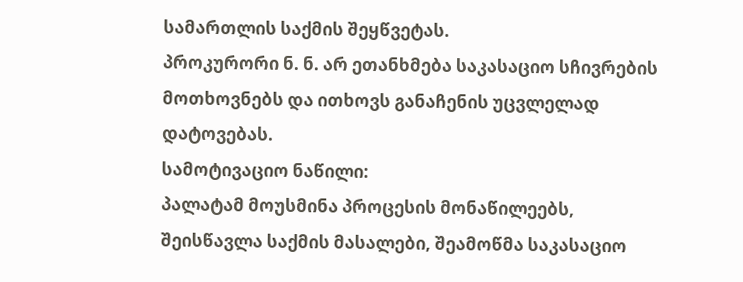სამართლის საქმის შეყწვეტას.
პროკურორი ნ. ნ. არ ეთანხმება საკასაციო სჩივრების მოთხოვნებს და ითხოვს განაჩენის უცვლელად დატოვებას.
სამოტივაციო ნაწილი:
პალატამ მოუსმინა პროცესის მონაწილეებს, შეისწავლა საქმის მასალები, შეამოწმა საკასაციო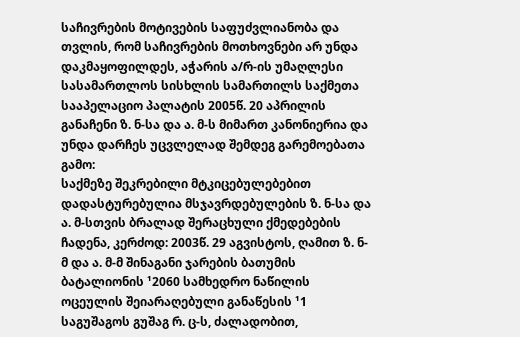საჩივრების მოტივების საფუძვლიანობა და თვლის, რომ საჩივრების მოთხოვნები არ უნდა დაკმაყოფილდეს, აჭარის ა/რ-ის უმაღლესი სასამართლოს სისხლის სამართილს საქმეთა სააპელაციო პალატის 2005წ. 20 აპრილის განაჩენი ზ. ნ-სა და ა. მ-ს მიმართ კანონიერია და უნდა დარჩეს უცვლელად შემდეგ გარემოებათა გამო:
საქმეზე შეკრებილი მტკიცებულებებით დადასტურებულია მსჯავრდებულების ზ. ნ-სა და ა. მ-სთვის ბრალად შერაცხული ქმედებების ჩადენა, კერძოდ: 2003წ. 29 აგვისტოს, ღამით ზ. ნ-მ და ა. მ-მ შინაგანი ჯარების ბათუმის ბატალიონის ¹2060 სამხედრო ნაწილის ოცეულის შეიარაღებული განაწესის ¹1 საგუშაგოს გუშაგ რ. ც-ს, ძალადობით,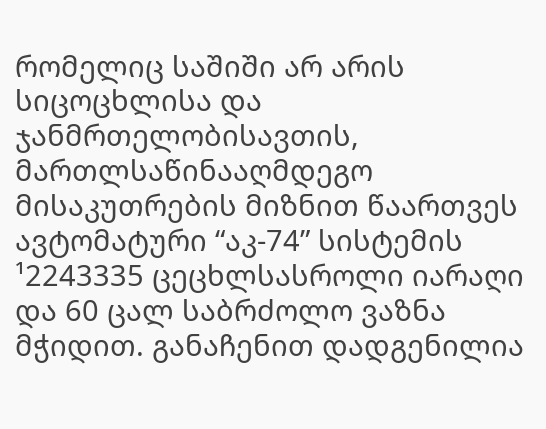რომელიც საშიში არ არის სიცოცხლისა და ჯანმრთელობისავთის, მართლსაწინააღმდეგო მისაკუთრების მიზნით წაართვეს ავტომატური “აკ-74” სისტემის ¹2243335 ცეცხლსასროლი იარაღი და 60 ცალ საბრძოლო ვაზნა მჭიდით. განაჩენით დადგენილია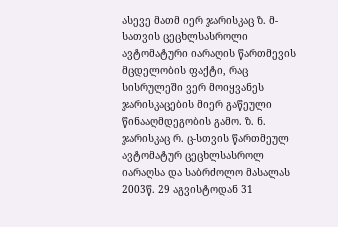ასევე მათმ იერ ჯარისკაც ზ. მ-სათვის ცეცხლსასროლი ავტომატური იარაღის წართმევის მცდელობის ფაქტი, რაც სისრულეში ვერ მოიყვანეს ჯარისკაცების მიერ გაწეული წინააღმდეგობის გამო. ზ. ნ. ჯარისკაც რ. ც-სთვის წართმეულ ავტომატურ ცეცხლსასროლ იარაღსა და საბრძოლო მასალას 2003წ. 29 აგვისტოდან 31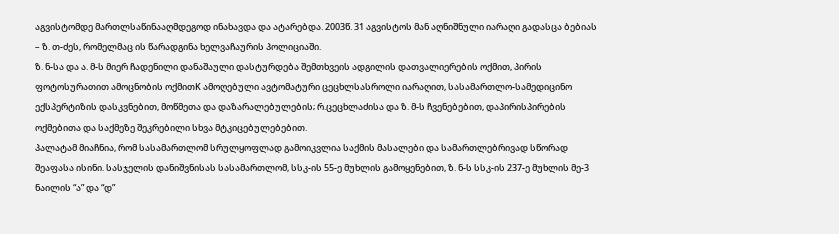აგვისტომდე მართლსაწინააღმდეგოდ ინახავდა და ატარებდა. 2003წ. 31 აგვისტოს მან აღნიშნული იარაღი გადასცა ბებიას – ზ. თ-ძეს, რომელმაც ის წარადგინა ხელვაჩაურის პოლიციაში.
ზ. ნ-სა და ა. მ-ს მიერ ჩადენილი დანაშაული დასტურდება შემთხვეის ადგილის დათვალიერების ოქმით, პირის ფოტოსურათით ამოცნობის ოქმითK ამოღებული ავტომატური ცეცხლსასროლი იარაღით, სასამართლო-სამედიცინო ექსპერტიზის დასკვნებით, მოწმეთა და დაზარალებულების; რ.ცეცხლაძისა და ზ. მ-ს ჩვენებებით, დაპირისპირების ოქმებითა და საქმეზე შეკრებილი სხვა მტკიცებულებებით.
პალატამ მიაჩნია, რომ სასამართლომ სრულყოფლად გამოიკვლია საქმის მასალები და სამართლებრივად სწორად შეაფასა ისინი. სასჯელის დანიშვნისას სასამართლომ, სსკ-ის 55-ე მუხლის გამოყენებით, ზ. ნ-ს სსკ-ის 237-ე მუხლის მე-3 ნაილის “ა” და “დ”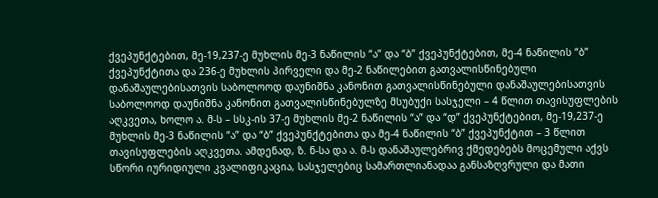ქვეპუნქტებით, მე-19,237-ე მუხლის მე-3 ნაწილის “ა” და “ბ” ქვეპუნქტებით, მე-4 ნაწილის “ბ” ქვეპუნქტითა და 236-ე მუხლის პირველი და მე-2 ნაწილებით გათვალისწინებული დანაშაულებისათვის საბოლოოდ დაუნიშნა კანონით გათვალისწინებული დანაშაულებისათვის საბოლოოდ დაუნიშნა კანონით გათვალისწინებულზე მსუბუქი სასჯელი – 4 წლით თავისუფლების აღკვეთა, ხოლო ა. მ-ს – სსკ-ის 37-ე მუხლის მე-2 ნაწილის “ა” და “დ” ქვეპუნქტებით, მე-19,237-ე მუხლის მე-3 ნაწილის “ა” და “ბ” ქვეპუნქტებითა და მე-4 ნაწილის “ბ” ქვეპუნქტით – 3 წლით თავისუფლების აღკვეთა. ამდენად, ზ. ნ-სა და ა. მ-ს დანაშაულებრივ ქმედებებს მოცემული აქვს სწორი იურიდიული კვალიფიკაცია, სასჯელებიც სამართლიანადაა განსაზღვრული და მათი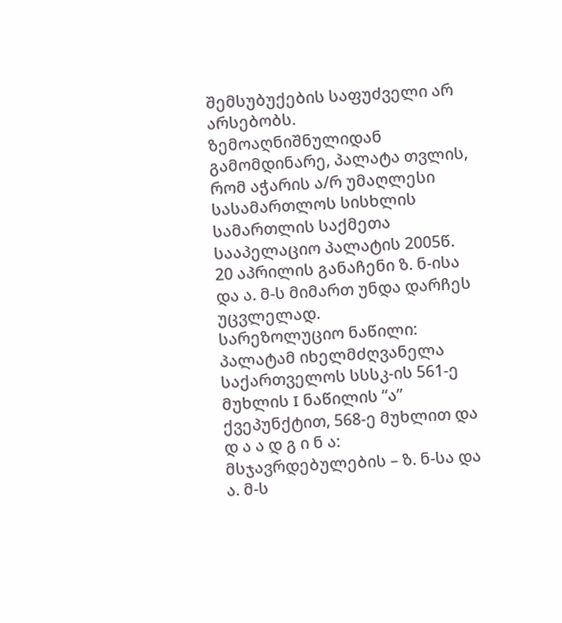შემსუბუქების საფუძველი არ არსებობს.
ზემოაღნიშნულიდან გამომდინარე, პალატა თვლის, რომ აჭარის ა/რ უმაღლესი სასამართლოს სისხლის სამართლის საქმეთა სააპელაციო პალატის 2005წ. 20 აპრილის განაჩენი ზ. ნ-ისა და ა. მ-ს მიმართ უნდა დარჩეს უცვლელად.
სარეზოლუციო ნაწილი:
პალატამ იხელმძღვანელა საქართველოს სსსკ-ის 561-ე მუხლის I ნაწილის “ა” ქვეპუნქტით, 568-ე მუხლით და
დ ა ა დ გ ი ნ ა:
მსჯავრდებულების – ზ. ნ-სა და ა. მ-ს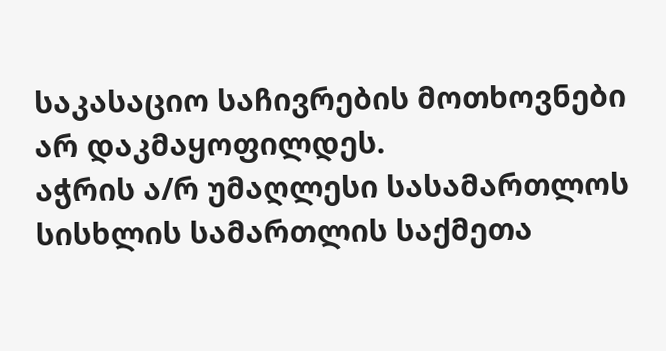საკასაციო საჩივრების მოთხოვნები არ დაკმაყოფილდეს.
აჭრის ა/რ უმაღლესი სასამართლოს სისხლის სამართლის საქმეთა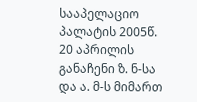სააპელაციო პალატის 2005წ. 20 აპრილის განაჩენი ზ. ნ-სა და ა. მ-ს მიმართ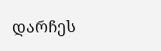დარჩეს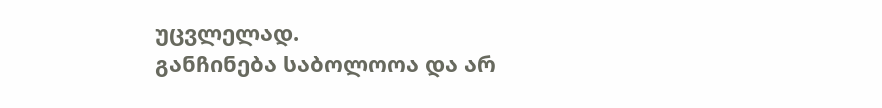უცვლელად.
განჩინება საბოლოოა და არ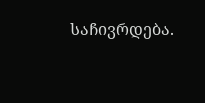საჩივრდება.